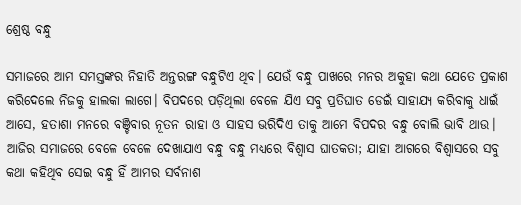ଶ୍ରେଷ୍ଠ ବନ୍ଧୁ

ସମାଜରେ ଆମ ସମସ୍ତଙ୍କର ନିହାତି ଅନ୍ତରଙ୍ଗ ବନ୍ଧୁଟିଏ ଥିବ। ଯେଉଁ ବନ୍ଧୁ ପାଖରେ ମନର ଅକୁହା କଥା ଯେତେ ପ୍ରକାଶ କରିଦେଲେ ନିଜକୁ ହାଲକା ଲାଗେ। ବିପଦରେ ପଡ଼ିଥିଲା ବେଳେ ଯିଏ ସବୁ ପ୍ରତିଘାତ ଡେଇଁ ସାହାଯ୍ୟ କରିବାକୁ ଧାଇଁ ଆସେ, ହତାଶା ମନରେ ବଞ୍ଚିବାର ନୂତନ ରାହା ଓ ସାହସ ଭରିଦିଏ ତାକୁ ଆମେ ବିପଦର ବନ୍ଧୁ ବୋଲି ଭାବି ଥାଉ। ଆଜିର ସମାଜରେ ବେଳେ ବେଳେ ଦେଖାଯାଏ ବନ୍ଧୁ ବନ୍ଧୁ ମଧ୍ୟରେ ବିଶ୍ୱାସ ଘାତକତା; ଯାହା ଆଗରେ ବିଶ୍ୱାସରେ ସବୁ କଥା କହିଥିବ ସେଇ ବନ୍ଧୁ ହିଁ ଆମର ସର୍ବନାଶ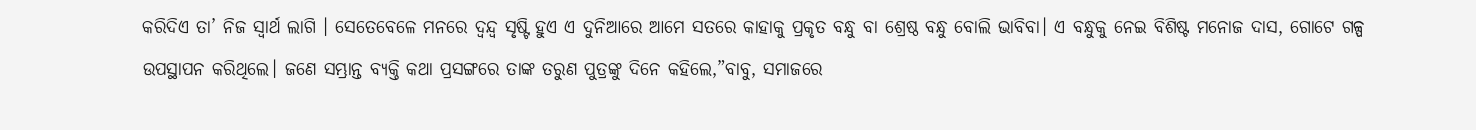କରିଦିଏ ତା’ ନିଜ ସ୍ବାର୍ଥ ଲାଗି । ସେତେବେଳେ ମନରେ ଦ୍ୱନ୍ଦ୍ୱ ସୃଷ୍ଟି ହୁଏ ଏ ଦୁନିଆରେ ଆମେ ସତରେ କାହାକୁ ପ୍ରକୃତ ବନ୍ଧୁ ବା ଶ୍ରେଷ୍ଠ ବନ୍ଧୁ ବୋଲି ଭାବିବା। ଏ ବନ୍ଧୁକୁ ନେଇ ବିଶିଷ୍ଟ ମନୋଜ ଦାସ, ଗୋଟେ ଗଳ୍ପ ଉପସ୍ଥାପନ କରିଥିଲେ। ଜଣେ ସମ୍ଭ୍ରାନ୍ତ ବ୍ୟକ୍ତି କଥା ପ୍ରସଙ୍ଗରେ ତାଙ୍କ ତରୁଣ ପୁତ୍ରଙ୍କୁ ଦିନେ କହିଲେ,”ବାବୁ, ସମାଜରେ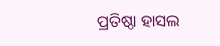ପ୍ରତିଷ୍ଠା ହାସଲ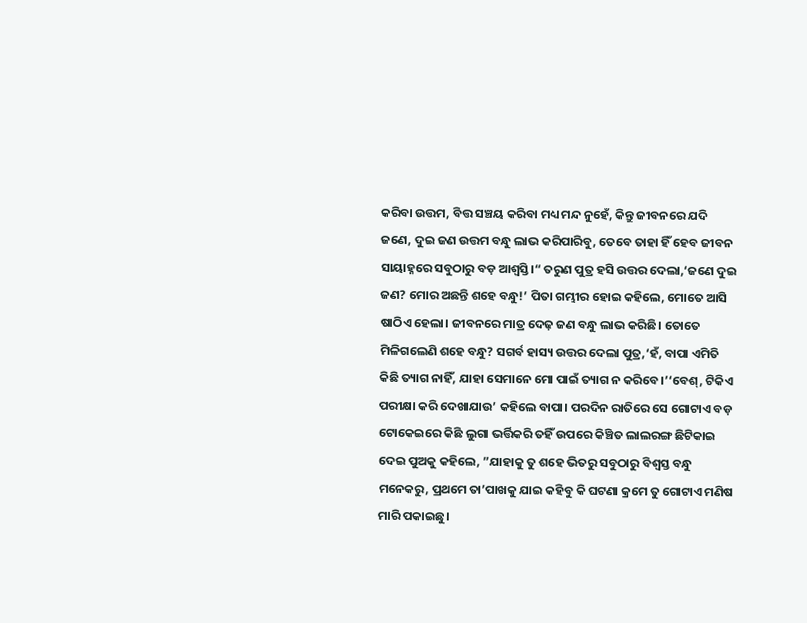କରିବା ଉତ୍ତମ, ବିତ୍ତ ସଞ୍ଚୟ କରିବା ମଧ୍ୟ ମନ୍ଦ ନୁହେଁ, କିନ୍ତୁ ଜୀବନରେ ଯଦି ଜଣେ, ଦୁଇ ଜଣ ଉତ୍ତମ ବନ୍ଧୁ ଲାଭ କରିପାରିବୁ, ତେବେ ତାହା ହିଁ ହେବ ଜୀବନ ସାୟାହ୍ନରେ ସବୁଠାରୁ ବଡ଼ ଆଶ୍ୱସ୍ତି।“ ତରୁଣ ପୁତ୍ର ହସି ଉତ୍ତର ଦେଲା,‘ଜଣେ ଦୁଇ ଜଣ? ମୋର ଅଛନ୍ତି ଶହେ ବନ୍ଧୁ!’ ପିତା ଗମ୍ଭୀର ହୋଇ କହିଲେ, ମୋତେ ଆସି ଷାଠିଏ ହେଲା। ଜୀବନରେ ମାତ୍ର ଦେଢ଼ ଜଣ ବନ୍ଧୁ ଲାଭ କରିଛି। ତୋତେ ମିଳିଗଲେଣି ଶହେ ବନ୍ଧୁ? ସଗର୍ବ ହାସ୍ୟ ଉତ୍ତର ଦେଲା ପୁତ୍ର,‘ହଁ, ବାପା ଏମିତି କିଛି ତ୍ୟାଗ ନାହିଁ, ଯାହା ସେମାନେ ମୋ ପାଇଁ ତ୍ୟାଗ ନ କରିବେ।’‘ବେଶ୍‌, ଟିକିଏ ପରୀକ୍ଷା କରି ଦେଖାଯାଉ’ କହିଲେ ବାପା। ପରଦିନ ରାତିରେ ସେ ଗୋଟାଏ ବଡ଼ ଟୋକେଇରେ କିଛି ଲୁଗା ଭର୍ତ୍ତିକରି ତହିଁ ଉପରେ କିଞ୍ଚିତ ଲାଲରଙ୍ଗ ଛିଟିକାଇ ଦେଇ ପୁଅକୁ କହିଲେ, ”ଯାହାକୁ ତୁ ଶହେ ଭିତରୁ ସବୁଠାରୁ ବିଶ୍ୱସ୍ତ ବନ୍ଧୁ ମନେକରୁ, ପ୍ରଥମେ ତା’ପାଖକୁ ଯାଇ କହିବୁ କି ଘଟଣା କ୍ରମେ ତୁ ଗୋଟାଏ ମଣିଷ ମାରି ପକାଇଛୁ।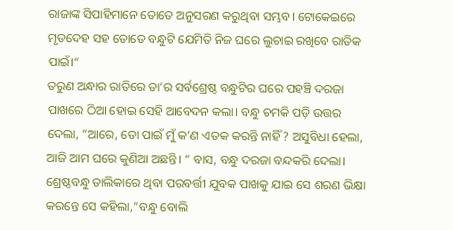ରାଜାଙ୍କ ସିପାହିମାନେ ତୋତେ ଅନୁସରଣ କରୁଥିବା ସମ୍ଭବ। ଟୋକେଇରେ ମୃତଦେହ ସହ ତୋତେ ବନ୍ଧୁଟି ଯେମିତି ନିଜ ଘରେ ଲୁଚାଇ ରଖିବେ ରାତିକ ପାଇଁ।“
ତରୁଣ ଅନ୍ଧାର ରାତିରେ ତା’ର ସର୍ବଶ୍ରେଷ୍ଠ ବନ୍ଧୁଟିର ଘରେ ପହଞ୍ଚି ଦରଜା ପାଖରେ ଠିଆ ହୋଇ ସେହି ଆବେଦନ କଲା। ବନ୍ଧୁ ଚମକି ପଡ଼ି ଉତ୍ତର ଦେଲା, ”ଆରେ, ତୋ ପାଇଁ ମୁଁ କ’ଣ ଏତକ କରନ୍ତି ନାହିଁ ? ଅସୁବିଧା ହେଲା, ଆଜି ଆମ ଘରେ କୁଣିଆ ଅଛନ୍ତି। “ ବାସ, ବନ୍ଧୁ ଦରଜା ବନ୍ଦକରି ଦେଲା। ଶ୍ରେଷ୍ଠବନ୍ଧୁ ତାଲିକାରେ ଥିବା ପରବର୍ତ୍ତୀ ଯୁବକ ପାଖକୁ ଯାଇ ସେ ଶରଣ ଭିକ୍ଷା କରନ୍ତେ ସେ କହିଲା,”ବନ୍ଧୁ ବୋଲି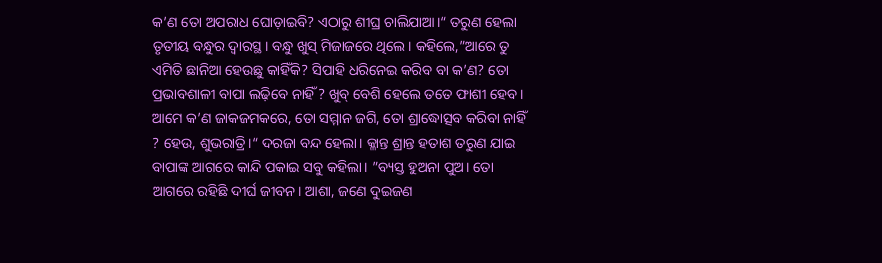କ’ଣ ତୋ ଅପରାଧ ଘୋଡ଼ାଇବି? ଏଠାରୁ ଶୀଘ୍ର ଚାଲିଯାଆ।“ ତରୁଣ ହେଲା ତୃତୀୟ ବନ୍ଧୁର ଦ୍ବାରସ୍ଥ। ବନ୍ଧୁ ଖୁସ୍‌ ମିଜାଜରେ ଥିଲେ। କହିଲେ,”ଆରେ ତୁ ଏମିତି ଛାନିଆ ହେଉଛୁ କାହିଁକି? ସିପାହି ଧରିନେଇ କରିବ ବା କ’ଣ? ତୋ ପ୍ରଭାବଶାଳୀ ବାପା ଲଢ଼ିବେ ନାହିଁ ? ଖୁବ୍‌ ବେଶି ହେଲେ ତତେ ଫାଶୀ ହେବ। ଆମେ କ’ଣ ଜାକଜମକରେ, ତୋ ସମ୍ମାନ ଜଗି, ତୋ ଶ୍ରାଦ୍ଧୋତ୍ସବ କରିବା ନାହିଁ ? ହେଉ, ଶୁଭରାତ୍ରି।“ ଦରଜା ବନ୍ଦ ହେଲା। କ୍ଳାନ୍ତ ଶ୍ରାନ୍ତ ହତାଶ ତରୁଣ ଯାଇ ବାପାଙ୍କ ଆଗରେ କାନ୍ଦି ପକାଇ ସବୁ କହିଲା। ”ବ୍ୟସ୍ତ ହୁଅନା ପୁଅ। ତୋ ଆଗରେ ରହିଛି ଦୀର୍ଘ ଜୀବନ। ଆଶା, ଜଣେ ଦୁଇଜଣ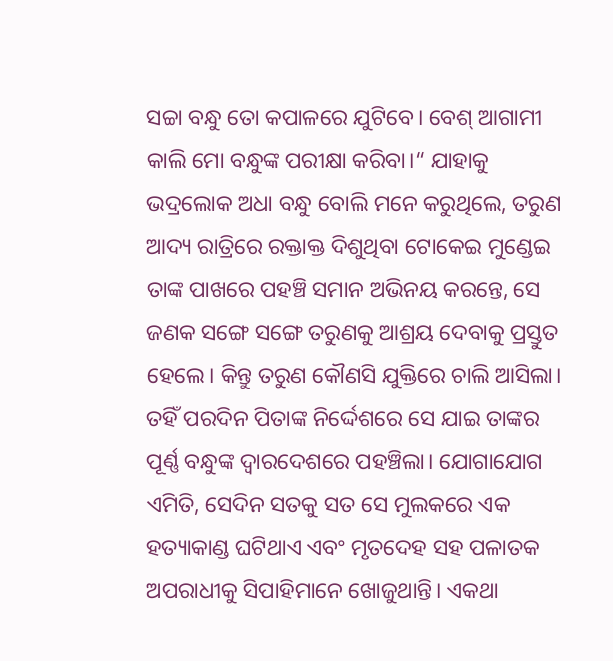ସଚ୍ଚା ବନ୍ଧୁ ତୋ କପାଳରେ ଯୁଟିବେ। ବେଶ୍‌ ଆଗାମୀ କାଲି ମୋ ବନ୍ଧୁଙ୍କ ପରୀକ୍ଷା କରିବା।“ ଯାହାକୁ ଭଦ୍ରଲୋକ ଅଧା ବନ୍ଧୁ ବୋଲି ମନେ କରୁଥିଲେ, ତରୁଣ ଆଦ୍ୟ ରାତ୍ରିରେ ରକ୍ତାକ୍ତ ଦିଶୁଥିବା ଟୋକେଇ ମୁଣ୍ଡେଇ ତାଙ୍କ ପାଖରେ ପହଞ୍ଚି ସମାନ ଅଭିନୟ କରନ୍ତେ, ସେ ଜଣକ ସଙ୍ଗେ ସଙ୍ଗେ ତରୁଣକୁ ଆଶ୍ରୟ ଦେବାକୁ ପ୍ରସ୍ତୁତ ହେଲେ। କିନ୍ତୁ ତରୁଣ କୌଣସି ଯୁକ୍ତିରେ ଚାଲି ଆସିଲା। ତହିଁ ପରଦିନ ପିତାଙ୍କ ନିର୍ଦ୍ଦେଶରେ ସେ ଯାଇ ତାଙ୍କର ପୂର୍ଣ୍ଣ ବନ୍ଧୁଙ୍କ ଦ୍ୱାରଦେଶରେ ପହଞ୍ଚିଲା। ଯୋଗାଯୋଗ ଏମିତି, ସେଦିନ ସତକୁ ସତ ସେ ମୁଲକରେ ଏକ ହତ୍ୟାକାଣ୍ଡ ଘଟିଥାଏ ଏବଂ ମୃତଦେହ ସହ ପଳାତକ ଅପରାଧୀକୁ ସିପାହିମାନେ ଖୋଜୁଥାନ୍ତି। ଏକଥା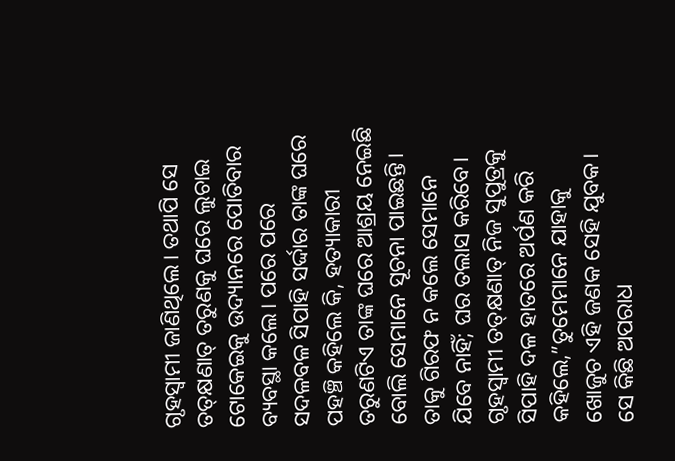ଗୃହସ୍ବାମୀ ଜାଣିଥିଲେ। ତଥାପି ସେ ତତ୍‌କ୍ଷଣାତ୍‌ ତରୁଣକୁ ଘରେ ଲୁଚାଇ ଟୋକେଇକୁ ଉଦ୍ୟାନରେ ପୋତିବାର ବ୍ୟବସ୍ଥା କଲେ। ପରେ ପରେ ସଦଳବଳ ସିପାହି ସର୍ଦ୍ଦାର ତାଙ୍କ ଘରେ ପହଞ୍ଚି କହିଲେ କି, ହତ୍ୟାକାରୀ ତରୁଣଟିଏ ତାଙ୍କ ଘରେ ଆଶ୍ରୟ ନେଇଛି ବୋଲି ସେମାନେ ସୂଚନା ପାଇଛନ୍ତି। ତାକୁ ଗିରଫ ନ କଲେ ସେମାନେ ଯିବେ ନାହିଁ; ଘର ତଲାସ କରିବେ। ଗୃହସ୍ବାମୀ ତତ୍‌କ୍ଷଣାତ୍‌ ନିଜ ସୁପୁତ୍ରକୁ ସିପାହି ଦଳ ହାତରେ ଅର୍ପଣ କରି କହିଲେ,”ତୁମେମାନେ ଯାହାକୁ ଖୋଜୁଚ ଏହି ଜଣକ ସେହି ଯୁବକ। ସେ କିଛି ଅପରାଧ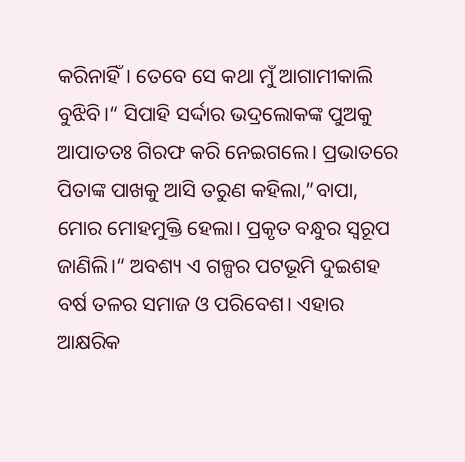କରିନାହିଁ। ତେବେ ସେ କଥା ମୁଁ ଆଗାମୀକାଲି ବୁଝିବି।“ ସିପାହି ସର୍ଦ୍ଦାର ଭଦ୍ରଲୋକଙ୍କ ପୁଅକୁ ଆପାତତଃ ଗିରଫ କରି ନେଇଗଲେ। ପ୍ରଭାତରେ ପିତାଙ୍କ ପାଖକୁ ଆସି ତରୁଣ କହିଲା,”ବାପା, ମୋର ମୋହମୁକ୍ତି ହେଲା। ପ୍ରକୃତ ବନ୍ଧୁର ସ୍ବରୂପ ଜାଣିଲି।“ ଅବଶ୍ୟ ଏ ଗଳ୍ପର ପଟଭୂମି ଦୁଇଶହ ବର୍ଷ ତଳର ସମାଜ ଓ ପରିବେଶ। ଏହାର ଆକ୍ଷରିକ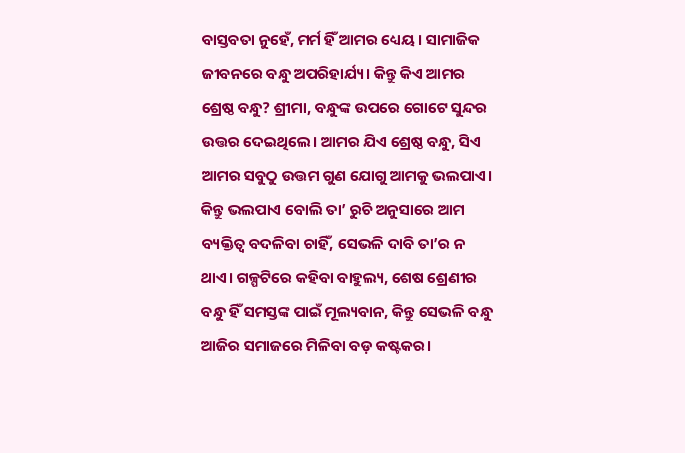ବାସ୍ତବତା ନୁହେଁ, ମର୍ମ ହିଁ ଆମର ଧ୍ୟେୟ । ସାମାଜିକ ଜୀବନରେ ବନ୍ଧୁ ଅପରିହାର୍ଯ୍ୟ। କିନ୍ତୁ କିଏ ଆମର ଶ୍ରେଷ୍ଠ ବନ୍ଧୁ? ଶ୍ରୀମା, ବନ୍ଧୁଙ୍କ ଉପରେ ଗୋଟେ ସୁନ୍ଦର ଉତ୍ତର ଦେଇଥିଲେ। ଆମର ଯିଏ ଶ୍ରେଷ୍ଠ ବନ୍ଧୁ, ସିଏ ଆମର ସବୁଠୁ ଉତ୍ତମ ଗୁଣ ଯୋଗୁ ଆମକୁ ଭଲପାଏ। କିନ୍ତୁ ଭଲପାଏ ବୋଲି ତା’ ରୁଚି ଅନୁସାରେ ଆମ ବ୍ୟକ୍ତିତ୍ୱ ବଦଳିବା ଚାହିଁ, ସେଭଳି ଦାବି ତା’ର ନ ଥାଏ। ଗଳ୍ପଟିରେ କହିବା ବାହୁଲ୍ୟ, ଶେଷ ଶ୍ରେଣୀର ବନ୍ଧୁ ହିଁ ସମସ୍ତଙ୍କ ପାଇଁ ମୂଲ୍ୟବାନ, କିନ୍ତୁ ସେଭଳି ବନ୍ଧୁ ଆଜିର ସମାଜରେ ମିଳିବା ବଡ଼ କଷ୍ଟକର।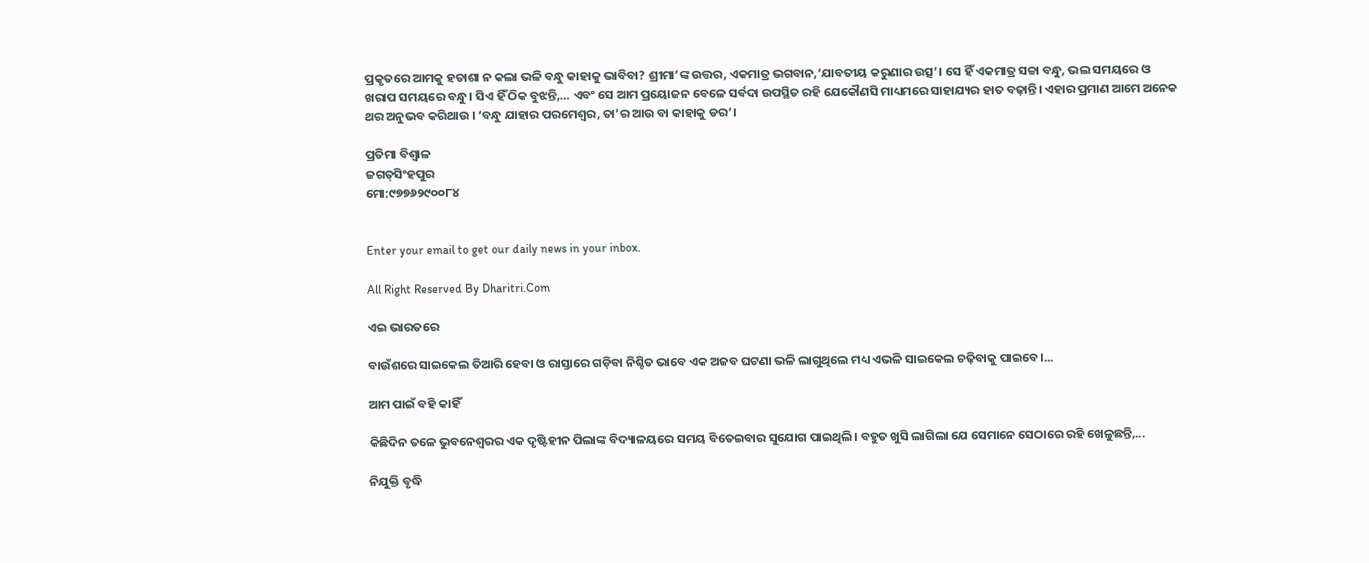ପ୍ରକୃତରେ ଆମକୁ ହତାଶା ନ କଲା ଭଳି ବନ୍ଧୁ କାହାକୁ ଭାବିବା? ଶ୍ରୀମା’ଙ୍କ ଉତ୍ତର, ଏକମାତ୍ର ଭଗବାନ,‘ଯାବତୀୟ କରୁଣାର ଉତ୍ସ’। ସେ ହିଁ ଏକମାତ୍ର ସଚ୍ଚା ବନ୍ଧୁ, ଭଲ ସମୟରେ ଓ ଖରାପ ସମୟରେ ବନ୍ଧୁ। ସିଏ ହିଁ ଠିକ ବୁଝନ୍ତି,… ଏବଂ ସେ ଆମ ପ୍ରୟୋଜନ ବେଳେ ସର୍ବଦା ଉପସ୍ଥିତ ରହି ଯେକୌଣସି ମାଧ୍ୟମରେ ସାହାଯ୍ୟର ହାତ ବଢ଼ାନ୍ତି। ଏହାର ପ୍ରମାଣ ଆମେ ଅନେକ ଥର ଅନୁଭବ କରିଥାଉ । ‘ବନ୍ଧୁ ଯାହାର ପରମେଶ୍ୱର, ତା’ର ଆଉ ବା କାହାକୁ ଡର’।

ପ୍ରତିମା ବିଶ୍ୱାଳ
ଜଗତ୍‌ସିଂହପୁର
ମୋ:୯୭୭୬୨୯୦୦୮୪


Enter your email to get our daily news in your inbox.

All Right Reserved By Dharitri.Com

ଏଇ ଭାରତରେ

ବାଉଁଶରେ ସାଇକେଲ ତିଆରି ହେବା ଓ ରାସ୍ତାରେ ଗଡ଼ିବା ନିଶ୍ଚିତ ଭାବେ ଏକ ଅଜବ ଘଟଣା ଭଳି ଲାଗୁଥିଲେ ମଧ୍ୟ ଏଭଳି ସାଇକେଲ ଚଢ଼ିବାକୁ ପାଇବେ।...

ଆମ ପାଇଁ ବହି କାହିଁ

କିଛିଦିନ ତଳେ ଭୁବନେଶ୍ୱରର ଏକ ଦୃଷ୍ଟିହୀନ ପିଲାଙ୍କ ବିଦ୍ୟାଳୟରେ ସମୟ ବିତେଇବାର ସୁଯୋଗ ପାଇଥିଲି। ବହୁତ ଖୁସି ଲାଗିଲା ଯେ ସେମାନେ ସେଠାରେ ରହି ଖେଳୁଛନ୍ତି,...

ନିଯୁକ୍ତି ବୃଦ୍ଧି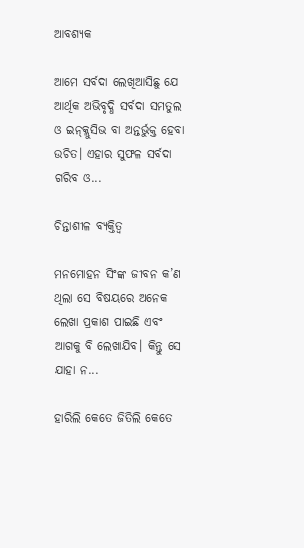ଆବଶ୍ୟକ

ଆମେ ସର୍ବଦା ଲେଖିଆସିଛୁ ଯେ ଆର୍ଥିକ ଅଭିବୃଦ୍ଧି ସର୍ବଦା ସମତୁଲ ଓ ଇନ୍‌କ୍ଲୁସିଭ ବା ଅନ୍ତର୍ଭୁକ୍ତ ହେବା ଉଚିତ। ଏହାର ସୁଫଳ ସର୍ବଦା ଗରିବ ଓ...

ଚିନ୍ତାଶୀଳ ବ୍ୟକ୍ତିତ୍ୱ

ମନମୋହନ ସିଂଙ୍କ ଜୀବନ କ’ଣ ଥିଲା ସେ ବିଷୟରେ ଅନେକ ଲେଖା ପ୍ରକାଶ ପାଇଛି ଏବଂ ଆଗକୁ ବି ଲେଖାଯିବ। କିନ୍ତୁ ସେ ଯାହା ନ...

ହାରିଲି କେତେ ଜିତିଲି କେତେ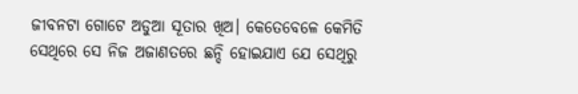ଜୀବନଟା ଗୋଟେ ଅଡୁଆ ସୂତାର ଖିଅ। କେତେବେଳେ କେମିତି ସେଥିରେ ସେ ନିଜ ଅଜାଣତରେ ଛନ୍ଦି ହୋଇଯାଏ ଯେ ସେଥିରୁ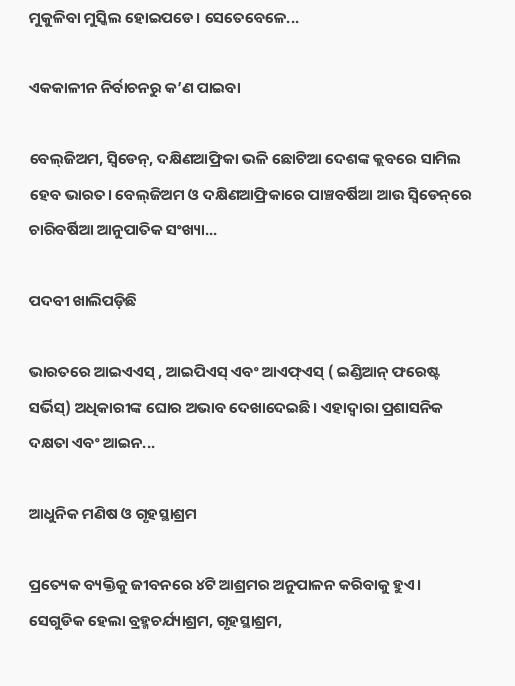ମୁକୁଳିବା ମୁସ୍କିଲ ହୋଇପଡେ। ସେତେବେଳେ...

ଏକକାଳୀନ ନିର୍ବାଚନରୁ କ’ଣ ପାଇବା

ବେଲ୍‌ଜିଅମ, ସ୍ବିଡେନ୍‌, ଦକ୍ଷିଣଆଫ୍ରିକା ଭଳି ଛୋଟିଆ ଦେଶଙ୍କ କ୍ଲବରେ ସାମିଲ ହେବ ଭାରତ। ବେଲ୍‌ଜିଅମ ଓ ଦକ୍ଷିଣଆଫ୍ରିକାରେ ପାଞ୍ଚବର୍ଷିଆ ଆଉ ସ୍ବିଡେନ୍‌ରେ ଚାରିବର୍ଷିଆ ଆନୁପାତିକ ସଂଖ୍ୟା...

ପଦବୀ ଖାଲିପଡ଼ିଛି

ଭାରତରେ ଆଇଏଏସ୍‌ , ଆଇପିଏସ୍‌ ଏବଂ ଆଏଫ୍‌ଏସ୍‌ ( ଇଣ୍ଡିଆନ୍‌ ଫରେଷ୍ଟ ସର୍ଭିସ୍‌) ଅଧିକାରୀଙ୍କ ଘୋର ଅଭାବ ଦେଖାଦେଇଛି। ଏହାଦ୍ୱାରା ପ୍ରଶାସନିକ ଦକ୍ଷତା ଏବଂ ଆଇନ...

ଆଧୁନିକ ମଣିଷ ଓ ଗୃହସ୍ଥାଶ୍ରମ

ପ୍ରତ୍ୟେକ ବ୍ୟକ୍ତିକୁ ଜୀବନରେ ୪ଟି ଆଶ୍ରମର ଅନୁପାଳନ କରିବାକୁ ହୁଏ। ସେଗୁଡିକ ହେଲା ବ୍ରହ୍ମଚର୍ଯ୍ୟାଶ୍ରମ, ଗୃହସ୍ଥାଶ୍ରମ,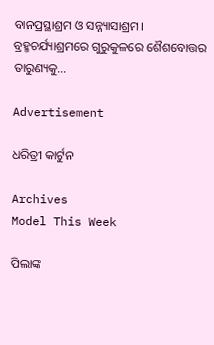ବାନପ୍ରସ୍ଥାଶ୍ରମ ଓ ସନ୍ନ୍ୟାସାଶ୍ରମ। ବ୍ରହ୍ମଚର୍ଯ୍ୟାଶ୍ରମରେ ଗୁରୁକୁଳରେ ଶୈଶବୋତ୍ତର ତାରୁଣ୍ୟକୁ...

Advertisement

ଧରିତ୍ରୀ କାର୍ଟୁନ

Archives
Model This Week

ପିଲାଙ୍କ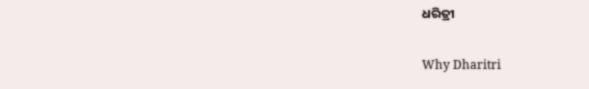ଧରିତ୍ରୀ

Why Dharitri